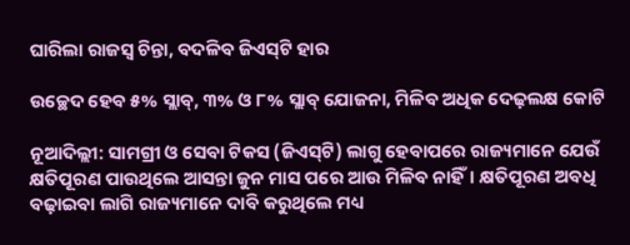ଘାରିଲା ରାଜସ୍ବ ଚିନ୍ତା, ବଦଳିବ ଜିଏସ୍‌ଟି ହାର

ଉଚ୍ଛେଦ ହେବ ୫% ସ୍ଲାବ୍, ୩% ଓ ୮% ସ୍ଲାବ୍ ଯୋଜନା, ମିଳିବ ଅଧିକ ଦେଢ଼ଲକ୍ଷ କୋଟି

ନୂଆଦିଲ୍ଲୀ: ସାମଗ୍ରୀ ଓ ସେବା ଟିକସ (ଜିଏସ୍‌ଟି) ଲାଗୁ ହେବା‌ପରେ ରାଜ୍ୟମାନେ ଯେଉଁ କ୍ଷତିପୂରଣ ପାଉଥିଲେ ଆସନ୍ତା ଜୁନ ମାସ ପରେ ଆଉ ମିଳିବ ନାହିଁ। କ୍ଷତିପୂରଣ ଅବଧି ବଢ଼ାଇବା ଲାଗି ରାଜ୍ୟମାନେ ଦାବି କରୁଥିଲେ ମଧ୍ୟ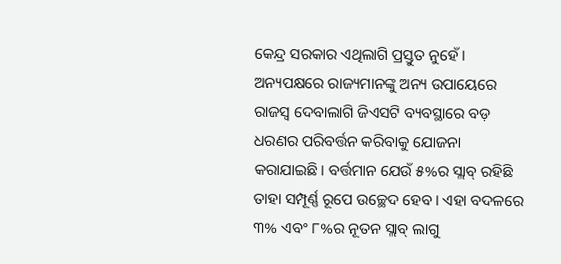କେନ୍ଦ୍ର ସରକାର ଏଥିଲାଗି ପ୍ରସ୍ତୁତ ନୁହେଁ। ଅନ୍ୟପକ୍ଷରେ ରାଜ୍ୟମାନଙ୍କୁ ଅନ୍ୟ ଉପାୟ‌େରେ ରାଜସ୍ବ ଦେବାଲାଗି ଜିଏସଟି ବ୍ୟବସ୍ଥାରେ ବଡ଼ ଧରଣର ପରିବର୍ତ୍ତନ କରିବ‌ାକୁ ଯୋଜନା କରାଯାଇଛି। ବର୍ତ୍ତମାନ ଯେଉଁ ୫%ର ସ୍ଲାବ୍ ରହିଛି ତାହା ସମ୍ପୂର୍ଣ୍ଣ ରୂପେ ଉଚ୍ଛେଦ ହେବ। ଏହା ବଦଳରେ ୩% ଏବଂ ୮%ର ନୂତନ ସ୍ଲାବ୍ ଲାଗୁ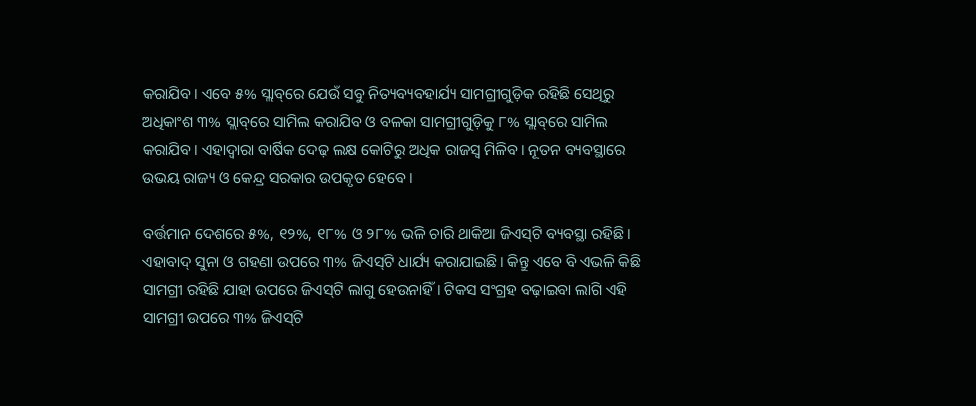କରାଯିବ। ଏବେ ୫% ସ୍ଲାବ୍‌ରେ ଯେଉଁ ସବୁ ନିତ୍ୟବ୍ୟବହାର୍ଯ୍ୟ ସାମଗ୍ରୀଗୁଡ଼ିକ ରହିଛି ସେଥିରୁ ଅଧିକାଂଶ ୩% ସ୍ଲାବ୍‌ରେ ସାମିଲ କରାଯିବ ଓ ବଳକା ସାମଗ୍ରୀଗୁଡ଼ିକୁ ୮% ସ୍ଲାବ୍‌ରେ ସାମିଲ କରାଯିବ। ଏହାଦ୍ବାରା ବାର୍ଷିକ ଦେଢ଼ ଲକ୍ଷ କୋଟିରୁ ଅଧିକ ରାଜସ୍ବ ମିଳିବ। ନୂତନ ବ୍ୟବସ୍ଥାରେ ଉଭୟ ରାଜ୍ୟ ଓ କେନ୍ଦ୍ର ସରକାର ଉପକୃତ ‌ହେବେ।

ବର୍ତ୍ତମାନ ଦେଶରେ ୫%, ୧୨%, ୧୮% ଓ ୨୮% ଭଳି ଚାରି ଥାକିଆ ଜିଏସ୍‌ଟି ବ୍ୟବସ୍ଥା ରହିଛି। ଏହାବାଦ୍ ସୁନା ଓ ଗହଣା ଉପରେ ୩% ଜିଏସ୍‌ଟି ଧାର୍ଯ୍ୟ କରାଯାଇଛି। କିନ୍ତୁ ଏବେ ବି ଏଭଳି କିଛି ସାମଗ୍ରୀ ରହିଛି ଯାହା ଉପରେ ଜିଏସ୍‌ଟି ଲାଗୁ ହେଉନାହିଁ। ଟିକସ ସଂଗ୍ରହ ବଢ଼ାଇବା ଲାଗି ଏହି ସାମଗ୍ରୀ ଉପରେ ୩% ଜିଏସ୍‌ଟି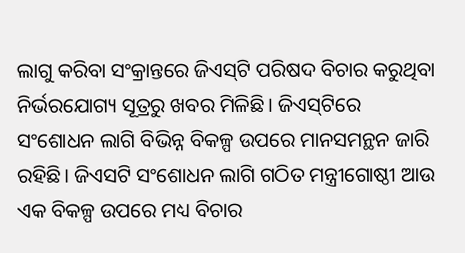ଲାଗୁ କରିବା ସଂକ୍ରାନ୍ତରେ ଜିଏସ୍‌ଟି ପରିଷଦ ବିଚାର କରୁଥିବା ନିର୍ଭରଯୋଗ୍ୟ ସୂତ୍ରରୁ ଖବର ମିଳିଛି। ଜିଏସ୍‌ଟିରେ ସଂଶୋଧନ ଲାଗି ବିଭିନ୍ନ ବିକଳ୍ପ ଉପରେ ମାନସମନ୍ଥନ ଜାରି ରହିଛି। ଜିଏସଟି ସଂ‌ଶୋଧନ ଲାଗି ଗଠିତ ମନ୍ତ୍ରୀଗୋଷ୍ଠୀ ଆଉ ଏକ ବିକଳ୍ପ ଉପରେ ମଧ୍ୟ ବିଚାର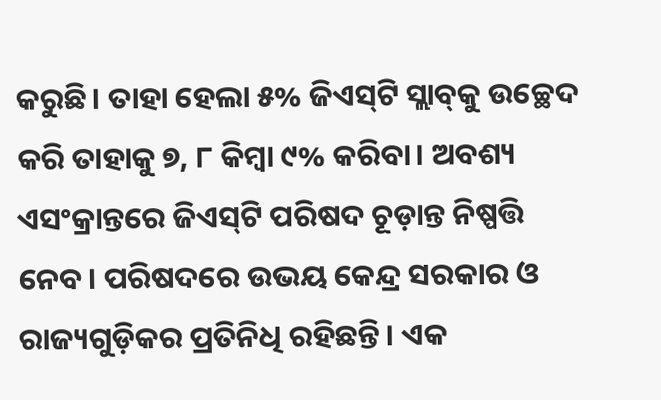କରୁଛି। ତାହା ହେଲା ୫% ଜିଏସ୍‌ଟି ସ୍ଲାବ୍‌କୁ ଉଚ୍ଛେଦ କରି ତାହାକୁ ୭, ୮ କିମ୍ବା ୯% କରିବା। ଅବଶ୍ୟ ଏସଂକ୍ରାନ୍ତରେ ଜିଏସ୍‌ଟି ପରିଷଦ ଚୂଡ଼ାନ୍ତ ନିଷ୍ପତ୍ତି ନେବ। ପରିଷଦରେ ଉଭୟ କେନ୍ଦ୍ର ସରକାର ଓ ରାଜ୍ୟଗୁଡ଼ିକର ପ୍ରତିନିଧି ରହିଛନ୍ତି। ଏକ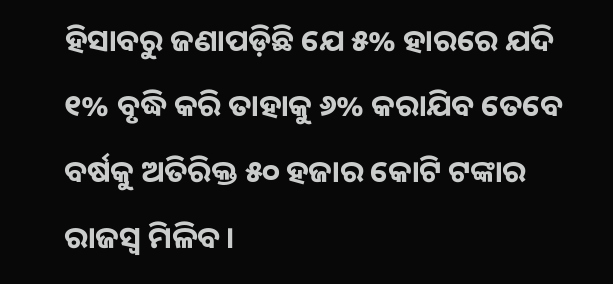ହିସାବରୁ ଜଣାପଡ଼ିଛି ଯେ ୫% ହାରରେ ଯଦି ୧% ବୃଦ୍ଧି କରି ତାହାକୁ ୬% କରାଯିବ ତେବେ ବର୍ଷକୁ ଅତିରିକ୍ତ ୫୦ ହଜାର କୋଟି ଟଙ୍କାର ରାଜସ୍ବ ମିଳିବ।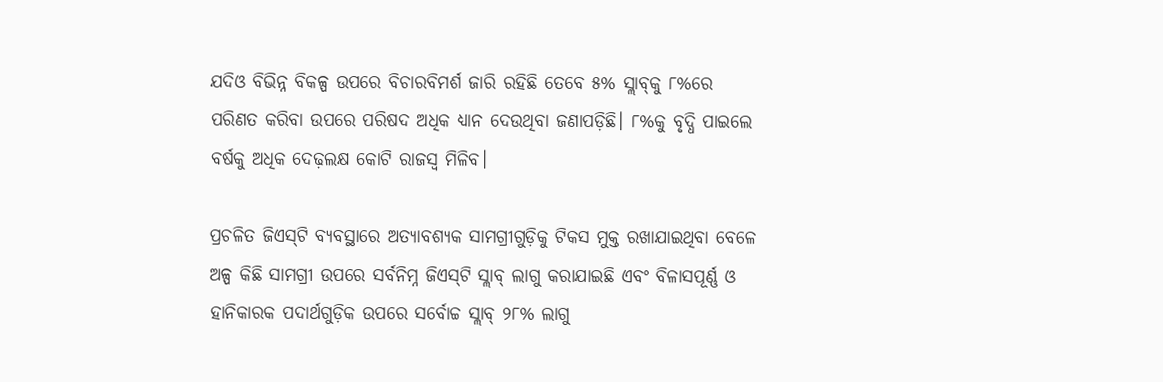ଯଦିଓ ବିଭିନ୍ନ ବିକଳ୍ପ ଉପରେ ବିଚାରବିମର୍ଶ ଜାରି ରହିଛି ତେବେ ୫% ସ୍ଲାବ୍‌କୁ ୮%ରେ ପରିଣତ କରିବା ଉପରେ ପରିଷଦ ଅଧିକ ଧ୍ୟାନ ଦେଉଥିବା ଜଣାପଡ଼ିଛି। ୮%କୁ ବୃଦ୍ଧି ପାଇଲେ ବର୍ଷକୁ ଅଧିକ ଦେଢ଼ଲକ୍ଷ କୋଟି ରାଜସ୍ବ ମିଳିବ।

ପ୍ରଚଳିତ ଜିଏସ୍‌ଟି ବ୍ୟବସ୍ଥାରେ ଅତ୍ୟାବଶ୍ୟକ ସାମଗ୍ରୀଗୁଡ଼ିକୁ ଟିକସ ମୁକ୍ତ ରଖାଯାଇଥିବା ବେଳେ ଅଳ୍ପ କିଛି ସାମଗ୍ରୀ ଉପରେ ସର୍ବନିମ୍ନ ଜିଏସ୍‌ଟି ସ୍ଲାବ୍ ଲାଗୁ କରାଯାଇଛି ଏବଂ ବିଳାସପୂର୍ଣ୍ଣ ଓ ହାନିକାରକ ପଦା‌ର୍ଥଗୁଡ଼ିକ ଉପରେ ସର୍ବୋଚ୍ଚ ସ୍ଲାବ୍ ୨୮% ଲାଗୁ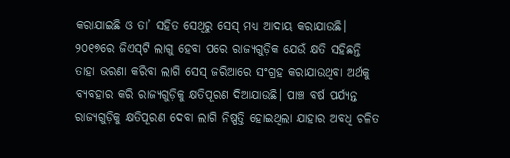କରାଯାଇଛି ଓ ତା’ ସହିତ ସେଥିରୁ ସେସ୍‌ ମଧ୍ୟ ଆଦାୟ କରାଯାଉଛି। ୨୦୧୭ରେ ଜିଏସ୍‌ଟି ଲାଗୁ ହେବା ପରେ ରାଜ୍ୟଗୁଡ଼ିକ ଯେଉଁ କ୍ଷତି ସହିଛନ୍ତି ତାହା ଭରଣା କରିବା ଲାଗି ସେସ୍‌ ଜରିଆରେ ସଂଗ୍ରହ କରାଯାଉଥିବା ଅର୍ଥକୁ ବ୍ୟବହାର କରି ରାଜ୍ୟଗୁଡ଼ିକୁ କ୍ଷତିପୂରଣ ଦିଆଯାଉଛି। ପାଞ୍ଚ ବର୍ଷ ପର୍ଯ୍ୟନ୍ତ ରାଜ୍ୟଗୁଡ଼ିକୁ କ୍ଷତିପୂରଣ ଦେବା ଲାଗି ନିଷ୍ପତ୍ତି ହୋଇଥିଲା ଯାହାର ଅବଧି ଚଳିତ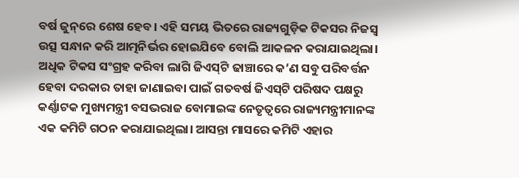ବର୍ଷ ଜୁନ୍‌ରେ ଶେଷ ହେବ। ଏହି ସମୟ ଭିତରେ ରାଜ୍ୟଗୁଡ଼ିକ ଟିକସର ନିଜସ୍ବ ଉତ୍ସ ସନ୍ଧାନ କରି ଆତ୍ମନିର୍ଭର ହୋଇଯିବେ ବୋଲି ଆକଳନ କରାଯାଇଥିଲା। ଅଧିକ ଟିକସ ସଂଗ୍ରହ କରିବା ଲାଗି ଜିଏସ୍‌ଟି ଢାଞ୍ଚାରେ କ’ଣ ସବୁ ପରିବର୍ତ୍ତନ ହେବା ଦରକାର ତାହା ଜାଣାଇବା ପାଇଁ ଗତବର୍ଷ ଜିଏସ୍‌ଟି ପରିଷଦ ପକ୍ଷରୁ କର୍ଣ୍ଣାଟକ ମୁଖ୍ୟମନ୍ତ୍ରୀ ବସଭରାଜ ବୋମାଇଙ୍କ ନେତୃତ୍ବରେ ରାଜ୍ୟମନ୍ତ୍ରୀମାନଙ୍କ ଏକ କମିଟି ଗଠନ କରାଯାଇଥିଲା। ଆସନ୍ତା ମାସରେ କମିଟି ଏହାର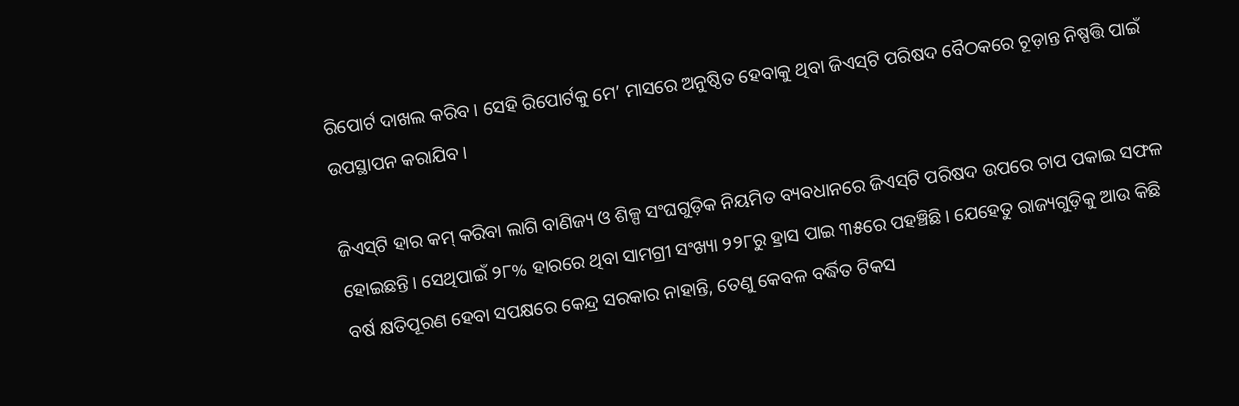ରିପୋର୍ଟ ଦାଖଲ କରିବ। ସେହି ରିପୋର୍ଟକୁ ମେ’ ମାସରେ ଅନୁଷ୍ଠିତ ହେବାକୁ ଥିବା ଜିଏସ୍‌ଟି ପରିଷଦ ବୈଠକରେ ଚୂଡ଼ାନ୍ତ ନିଷ୍ପତ୍ତି ପାଇଁ ଉପସ୍ଥାପନ କରାଯିବ।

ଜିଏସ୍‌ଟି ହାର କମ୍ କରିବା ଲାଗି ବାଣିଜ୍ୟ ଓ ଶିଳ୍ପ ସଂଘଗୁଡ଼ିକ ନିୟମିତ ବ୍ୟବଧାନରେ ଜିଏସ୍‌ଟି ପରିଷଦ ଉପରେ ଚାପ ପକାଇ ସଫଳ ହୋଇଛନ୍ତି। ସେଥିପାଇଁ ୨୮% ହାରରେ ଥିବା ସାମଗ୍ରୀ ସଂଖ୍ୟା ୨୨୮ରୁ ହ୍ରାସ ପାଇ ୩୫ରେ ପହଞ୍ଚିଛି। ଯେହେତୁ ରାଜ୍ୟଗୁଡ଼ିକୁ ଆଉ କିଛି ବର୍ଷ କ୍ଷତିପୂରଣ ହେବା ସପକ୍ଷରେ କେନ୍ଦ୍ର ସରକାର ନାହାନ୍ତି, ତେଣୁ କେବଳ ବର୍ଦ୍ଧିତ ଟିକସ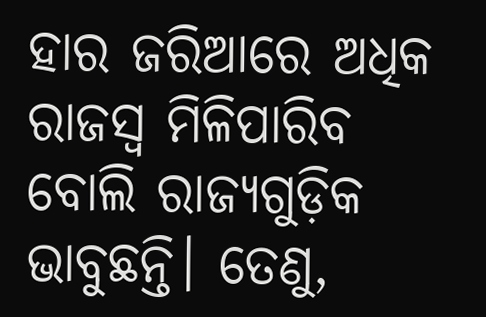ହାର ଜରିଆରେ ଅଧିକ ରାଜସ୍ବ ମିଳିପାରିବ ବୋଲି ରାଜ୍ୟଗୁଡ଼ିକ ଭାବୁଛନ୍ତି। ତେଣୁ,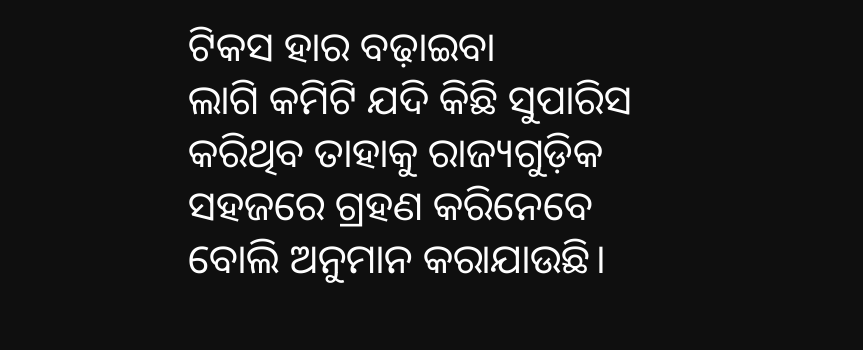ଟିକସ ହାର ବଢ଼ାଇବା ଲାଗି ‌କମିଟି ଯଦି କିଛି ସୁପାରିସ କରିଥିବ ତାହାକୁ ରାଜ୍ୟଗୁଡ଼ିକ ସହଜରେ ଗ୍ରହଣ କରିନେବେ ବୋଲି ଅନୁମାନ କରାଯାଉଛି।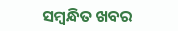ସମ୍ବନ୍ଧିତ ଖବର